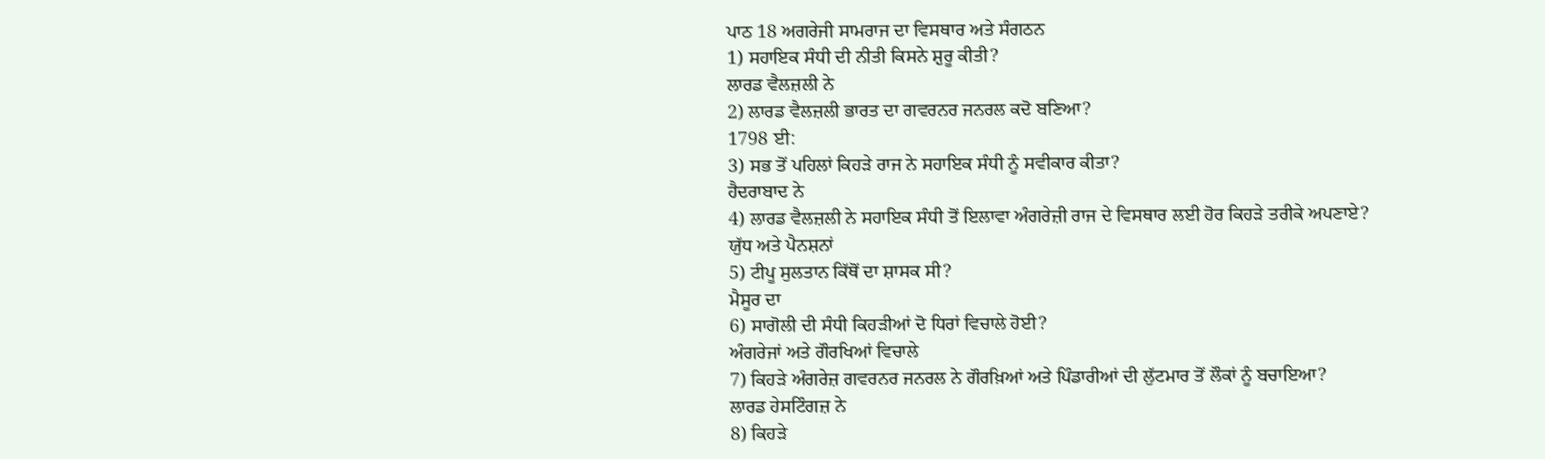ਪਾਠ 18 ਅਗਰੇਜੀ ਸਾਮਰਾਜ ਦਾ ਵਿਸਥਾਰ ਅਤੇ ਸੰਗਠਨ
1) ਸਹਾਇਕ ਸੰਧੀ ਦੀ ਨੀਤੀ ਕਿਸਨੇ ਸ਼ੁਰੂ ਕੀਤੀ?
ਲਾਰਡ ਵੈਲਜ਼ਲੀ ਨੇ
2) ਲਾਰਡ ਵੈਲਜ਼ਲੀ ਭਾਰਤ ਦਾ ਗਵਰਨਰ ਜਨਰਲ ਕਦੋ ਬਣਿਆ?
1798 ਈ:
3) ਸਭ ਤੋਂ ਪਹਿਲਾਂ ਕਿਹੜੇ ਰਾਜ ਨੇ ਸਹਾਇਕ ਸੰਧੀ ਨੂੰ ਸਵੀਕਾਰ ਕੀਤਾ?
ਹੈਦਰਾਬਾਦ ਨੇ
4) ਲਾਰਡ ਵੈਲਜ਼ਲੀ ਨੇ ਸਹਾਇਕ ਸੰਧੀ ਤੋਂ ਇਲਾਵਾ ਅੰਗਰੇਜ਼ੀ ਰਾਜ ਦੇ ਵਿਸਥਾਰ ਲਈ ਹੋਰ ਕਿਹੜੇ ਤਰੀਕੇ ਅਪਣਾਏ?
ਯੁੱਧ ਅਤੇ ਪੈਨਸ਼ਨਾਂ
5) ਟੀਪੂ ਸੁਲਤਾਨ ਕਿੱਥੋਂ ਦਾ ਸ਼ਾਸਕ ਸੀ?
ਮੈਸੂਰ ਦਾ
6) ਸਾਗੋਲੀ ਦੀ ਸੰਧੀ ਕਿਹੜੀਆਂ ਦੋ ਧਿਰਾਂ ਵਿਚਾਲੇ ਹੋਈ?
ਅੰਗਰੇਜਾਂ ਅਤੇ ਗੌਰਖਿਆਂ ਵਿਚਾਲੇ
7) ਕਿਹੜੇ ਅੰਗਰੇਜ਼ ਗਵਰਨਰ ਜਨਰਲ ਨੇ ਗੌਰਖ਼ਿਆਂ ਅਤੇ ਪਿੰਡਾਰੀਆਂ ਦੀ ਲੁੱਟਮਾਰ ਤੋਂ ਲੌਕਾਂ ਨੂੰ ਬਚਾਇਆ?
ਲਾਰਡ ਹੇਸਟਿੰਗਜ਼ ਨੇ
8) ਕਿਹੜੇ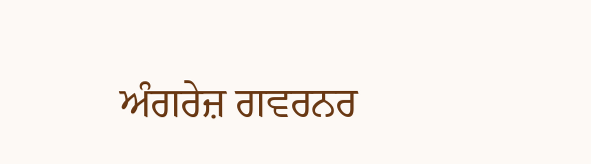ਅੰਗਰੇਜ਼ ਗਵਰਨਰ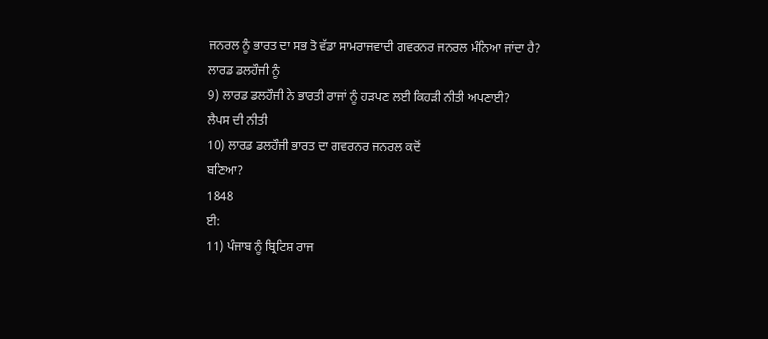ਜਨਰਲ ਨੂੰ ਭਾਰਤ ਦਾ ਸਭ ਤੋ ਵੱਡਾ ਸਾਮਰਾਜਵਾਦੀ ਗਵਰਨਰ ਜਨਰਲ ਮੰਨਿਆ ਜਾਂਦਾ ਹੈ?
ਲਾਰਡ ਡਲਹੌਜੀ ਨੂੰ
9) ਲਾਰਡ ਡਲਹੌਜੀ ਨੇ ਭਾਰਤੀ ਰਾਜਾਂ ਨੂੰ ਹੜਪਣ ਲਈ ਕਿਹੜੀ ਨੀਤੀ ਅਪਣਾਈ?
ਲੈਪਸ ਦੀ ਨੀਤੀ
10) ਲਾਰਡ ਡਲਹੌਜੀ ਭਾਰਤ ਦਾ ਗਵਰਨਰ ਜਨਰਲ ਕਦੋਂ
ਬਣਿਆ?
1848
ਈ:
11) ਪੰਜਾਬ ਨੂੰ ਬ੍ਰਿਟਿਸ਼ ਰਾਜ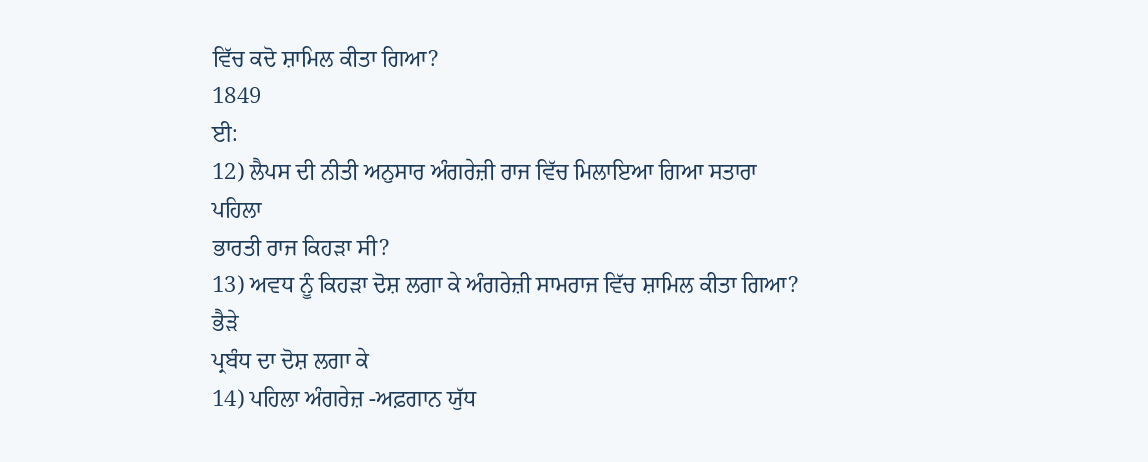ਵਿੱਚ ਕਦੋ ਸ਼ਾਮਿਲ ਕੀਤਾ ਗਿਆ?
1849
ਈ:
12) ਲੈਪਸ ਦੀ ਨੀਤੀ ਅਨੁਸਾਰ ਅੰਗਰੇਜ਼ੀ ਰਾਜ ਵਿੱਚ ਮਿਲਾਇਆ ਗਿਆ ਸਤਾਰਾ
ਪਹਿਲਾ
ਭਾਰਤੀ ਰਾਜ ਕਿਹੜਾ ਸੀ?
13) ਅਵਧ ਨੂੰ ਕਿਹੜਾ ਦੋਸ਼ ਲਗਾ ਕੇ ਅੰਗਰੇਜ਼ੀ ਸਾਮਰਾਜ ਵਿੱਚ ਸ਼ਾਮਿਲ ਕੀਤਾ ਗਿਆ?
ਭੈੜੇ
ਪ੍ਰਬੰਧ ਦਾ ਦੋਸ਼ ਲਗਾ ਕੇ
14) ਪਹਿਲਾ ਅੰਗਰੇਜ਼ -ਅਫ਼ਗਾਨ ਯੁੱਧ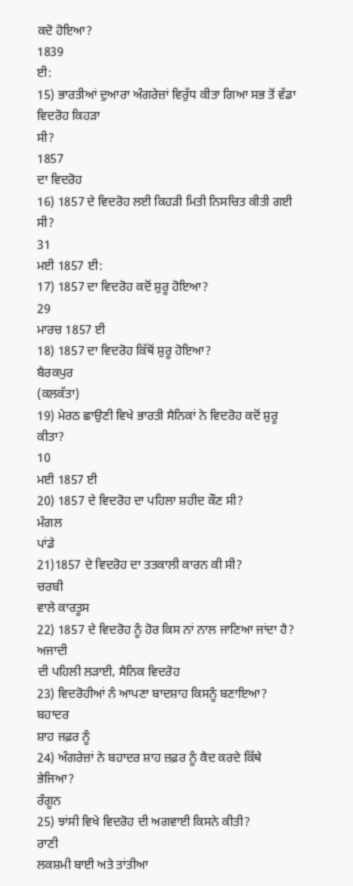ਕਦੋ ਹੋਇਆ?
1839
ਈ:
15) ਭਾਰਤੀਆਂ ਦੁਆਰਾ ਅੰਗਰੇਜ਼ਾਂ ਵਿਰੁੱਧ ਕੀਤਾ ਗਿਆ ਸਭ ਤੋਂ ਵੱਡਾ ਵਿਦਰੋਹ ਕਿਹੜਾ
ਸੀ?
1857
ਦਾ ਵਿਦਰੋਹ
16) 1857 ਦੇ ਵਿਦਰੋਹ ਲਈ ਕਿਹੜੀ ਮਿਤੀ ਨਿਸਚਿਤ ਕੀਤੀ ਗਈ ਸੀ?
31
ਮਈ 1857 ਈ:
17) 1857 ਦਾ ਵਿਦਰੋਹ ਕਦੋਂ ਸ਼ੁਰੂ ਹੋਇਆ?
29
ਮਾਰਚ 1857 ਈ
18) 1857 ਦਾ ਵਿਦਰੋਹ ਕਿੱਥੋਂ ਸ਼ੁਰੂ ਹੋਇਆ?
ਬੈਰਕਪੁਰ
(ਕਲਕੱਤਾ)
19) ਮੇਰਠ ਛਾਉਣੀ ਵਿਖੇ ਭਾਰਤੀ ਸੈਨਿਕਾਂ ਨੇ ਵਿਦਰੋਹ ਕਦੋਂ ਸ਼ੁਰੂ ਕੀਤਾ?
10
ਮਈ 1857 ਈ
20) 1857 ਦੇ ਵਿਦਰੋਹ ਦਾ ਪਹਿਲਾ ਸ਼ਹੀਦ ਕੌਣ ਸੀ?
ਮੰਗਲ
ਪਾਂਡੇ
21)1857 ਦੇ ਵਿਦਰੋਹ ਦਾ ਤਤਕਾਲੀ ਕਾਰਨ ਕੀ ਸੀ?
ਚਰਬੀ
ਵਾਲੇ ਕਾਰਤੂਸ
22) 1857 ਦੇ ਵਿਦਰੋਹ ਨੂੰ ਹੋਰ ਕਿਸ ਨਾਂ ਨਾਲ ਜਾਣਿਆ ਜਾਂਦਾ ਹੈ?
ਅਜਾਦੀ
ਦੀ ਪਹਿਲੀ ਲੜਾਈ, ਸੈਨਿਕ ਵਿਦਰੋਹ
23) ਵਿਦਰੋਹੀਆਂ ਨੰ ਆਪਣਾ ਬਾਦਸ਼ਾਹ ਕਿਸਨੂੰ ਬਣਾਇਆ?
ਬਹਾਦਰ
ਸ਼ਾਹ ਜਫ਼ਰ ਨੂੰ
24) ਅੰਗਰੇਜ਼ਾਂ ਨੇ ਬਹਾਦਰ ਸ਼ਾਹ ਜ਼ਫ਼ਰ ਨੂੰ ਕੈਦ ਕਰਦੇ ਕਿੱਥੇ ਭੇਜਿਆ?
ਰੰਗੂਨ
25) ਝਾਂਸੀ ਵਿਖੇ ਵਿਦਰੋਹ ਦੀ ਅਗਵਾਈ ਕਿਸਨੇ ਕੀਤੀ?
ਰਾਣੀ
ਲਕਸ਼ਮੀ ਬਾਈ ਅਤੇ ਤਾਂਤੀਆ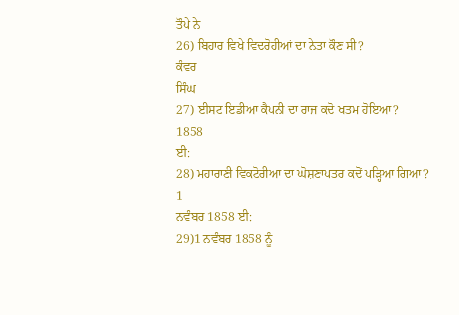ਤੌਪੇ ਨੇ
26) ਬਿਹਾਰ ਵਿਖੇ ਵਿਦਰੋਹੀਆਂ ਦਾ ਨੇਤਾ ਕੌਣ ਸੀ?
ਕੰਵਰ
ਸਿੰਘ
27) ਈਸਟ ਇਡੀਆ ਕੈਪਨੀ ਦਾ ਰਾਜ ਕਦੋ ਖਤਮ ਹੋਇਆ?
1858
ਈ:
28) ਮਹਾਰਾਣੀ ਵਿਕਟੋਰੀਆ ਦਾ ਘੋਸ਼ਣਾਪਤਰ ਕਦੋਂ ਪੜ੍ਹਿਆ ਗਿਆ?
1
ਨਵੰਬਰ 1858 ਈ:
29)1 ਨਵੰਬਰ 1858 ਨੂੰ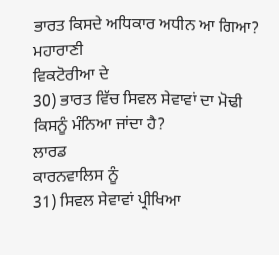ਭਾਰਤ ਕਿਸਦੇ ਅਧਿਕਾਰ ਅਧੀਨ ਆ ਗਿਆ?
ਮਹਾਰਾਣੀ
ਵਿਕਟੋਰੀਆ ਦੇ
30) ਭਾਰਤ ਵਿੱਚ ਸਿਵਲ ਸੇਵਾਵਾਂ ਦਾ ਮੋਢੀ ਕਿਸਨੂੰ ਮੰਨਿਆ ਜਾਂਦਾ ਹੈ?
ਲਾਰਡ
ਕਾਰਨਵਾਲਿਸ ਨੂੰ
31) ਸਿਵਲ ਸੇਵਾਵਾਂ ਪ੍ਰੀਖਿਆ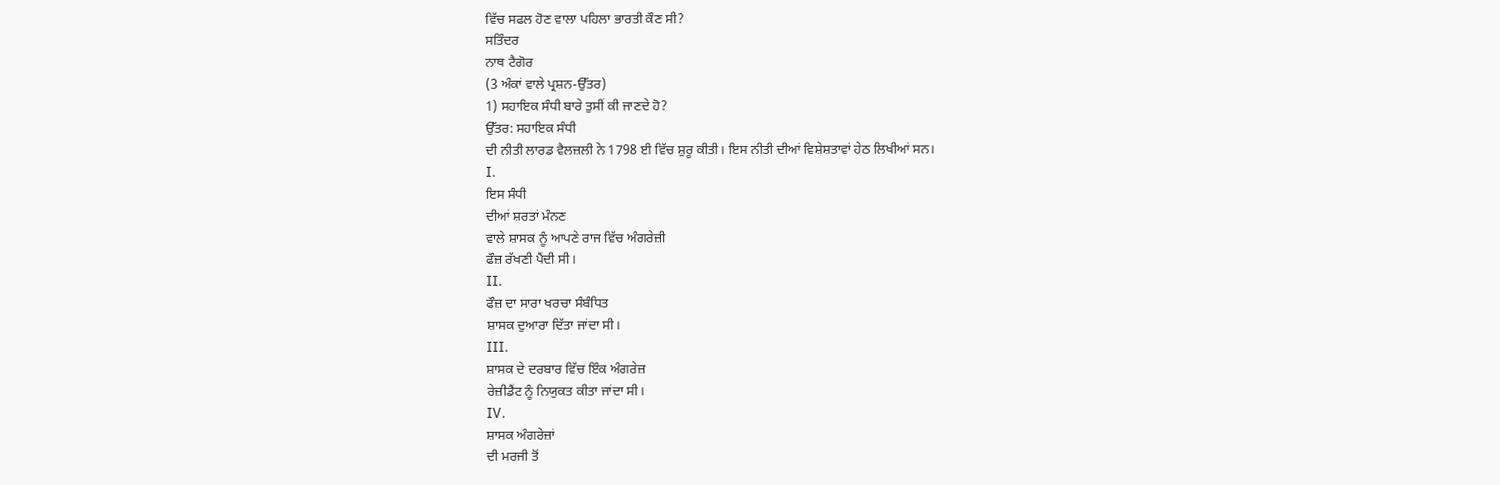ਵਿੱਚ ਸਫਲ ਹੋਣ ਵਾਲਾ ਪਹਿਲਾ ਭਾਰਤੀ ਕੌਣ ਸੀ?
ਸਤਿੰਦਰ
ਨਾਥ ਟੈਗੋਰ
(3 ਅੰਕਾਂ ਵਾਲੇ ਪ੍ਰਸ਼ਨ-ਉੱਤਰ)
1) ਸਹਾਇਕ ਸੰਧੀ ਬਾਰੇ ਤੁਸੀਂ ਕੀ ਜਾਣਦੇ ਹੋ?
ਉੱਤਰ: ਸਹਾਇਕ ਸੰਧੀ
ਦੀ ਨੀਤੀ ਲਾਰਡ ਵੈਲਜ਼ਲੀ ਨੇ 1798 ਈ ਵਿੱਚ ਸ਼ੁਰੂ ਕੀਤੀ। ਇਸ ਨੀਤੀ ਦੀਆਂ ਵਿਸ਼ੇਸ਼ਤਾਵਾਂ ਹੇਠ ਲਿਖੀਆਂ ਸਨ।
I.
ਇਸ ਸੰਧੀ
ਦੀਆਂ ਸ਼ਰਤਾਂ ਮੰਨਣ
ਵਾਲੇ ਸ਼ਾਸਕ ਨੂੰ ਆਪਣੇ ਰਾਜ ਵਿੱਚ ਅੰਗਰੇਜ਼ੀ
ਫੌਜ਼ ਰੱਖਣੀ ਪੈਂਦੀ ਸੀ।
II.
ਫੌਜ਼ ਦਾ ਸਾਰਾ ਖਰਚਾ ਸੰਬੰਧਿਤ
ਸ਼ਾਸਕ ਦੁਆਰਾ ਦਿੱਤਾ ਜਾਂਦਾ ਸੀ।
III.
ਸ਼ਾਸਕ ਦੇ ਦਰਬਾਰ ਵਿੱਚ ਇੰਕ ਅੰਗਰੇਜ਼
ਰੇਜ਼ੀਡੈਂਟ ਨੂੰ ਨਿਯੁਕਤ ਕੀਤਾ ਜਾਂਦਾ ਸੀ।
IV.
ਸ਼ਾਸਕ ਅੰਗਰੇਜ਼ਾਂ
ਦੀ ਮਰਜੀ ਤੋਂ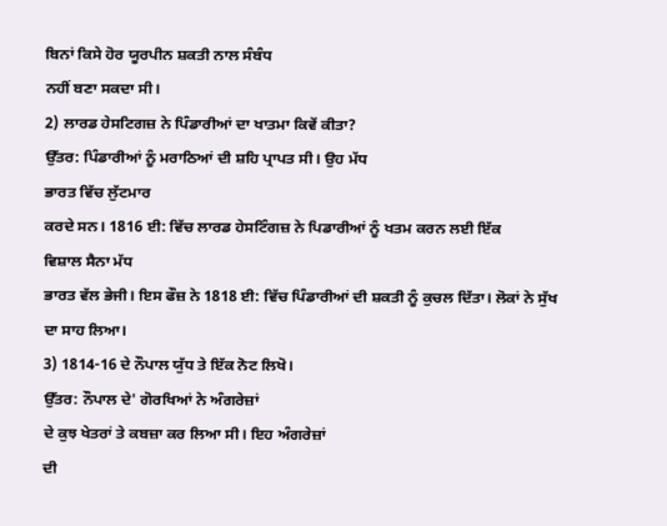ਬਿਨਾਂ ਕਿਸੇ ਹੋਰ ਯੂਰਪੀਨ ਸ਼ਕਤੀ ਨਾਲ ਸੰਬੰਧ
ਨਹੀਂ ਬਣਾ ਸਕਦਾ ਸੀ।
2) ਲਾਰਡ ਹੇਸਟਿਗਜ਼ ਨੇ ਪਿੰਡਾਰੀਆਂ ਦਾ ਖਾਤਮਾ ਕਿਵੇਂ ਕੀਤਾ?
ਉੱਤਰ: ਪਿੰਡਾਰੀਆਂ ਨੂੰ ਮਰਾਠਿਆਂ ਦੀ ਸ਼ਹਿ ਪ੍ਰਾਪਤ ਸੀ। ਉਹ ਮੱਧ
ਭਾਰਤ ਵਿੱਚ ਲੁੱਟਮਾਰ
ਕਰਦੇ ਸਨ। 1816 ਈ: ਵਿੱਚ ਲਾਰਡ ਹੇਸਟਿੰਗਜ਼ ਨੇ ਪਿਡਾਰੀਆਂ ਨੂੰ ਖਤਮ ਕਰਨ ਲਈ ਇੱਕ
ਵਿਸ਼ਾਲ ਸੈਨਾ ਮੱਧ
ਭਾਰਤ ਵੱਲ ਭੇਜੀ। ਇਸ ਫੌਜ਼ ਨੇ 1818 ਈ: ਵਿੱਚ ਪਿੰਡਾਰੀਆਂ ਦੀ ਸ਼ਕਤੀ ਨੂੰ ਕੁਚਲ ਦਿੱਤਾ। ਲੋਕਾਂ ਨੇ ਸੁੱਖ ਦਾ ਸਾਹ ਲਿਆ।
3) 1814-16 ਦੇ ਨੌਪਾਲ ਯੁੱਧ ਤੇ ਇੱਕ ਨੋਟ ਲਿਖੋ।
ਉੱਤਰ: ਨੌਪਾਲ ਦੇ' ਗੋਰਖਿਆਂ ਨੇ ਅੰਗਰੇਜ਼ਾਂ
ਦੇ ਕੁਝ ਖੇਤਰਾਂ ਤੇ ਕਬਜ਼ਾ ਕਰ ਲਿਆ ਸੀ। ਇਹ ਅੰਗਰੇਜ਼ਾਂ
ਦੀ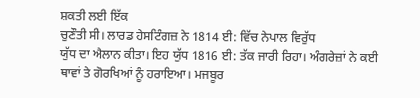ਸ਼ਕਤੀ ਲਈ ਇੱਕ
ਚੁਣੌਤੀ ਸੀ। ਲਾਰਡ ਹੇਸਟਿੰਗਜ਼ ਨੇ 1814 ਈ: ਵਿੱਚ ਨੇਪਾਲ ਵਿਰੁੱਧ
ਯੁੱਧ ਦਾ ਐਲਾਨ ਕੀਤਾ। ਇਹ ਯੁੱਧ 1816 ਈ: ਤੱਕ ਜਾਰੀ ਰਿਹਾ। ਅੰਗਰੇਜ਼ਾਂ ਨੇ ਕਈ ਥਾਵਾਂ ਤੇ ਗੋਰਖਿਆਂ ਨੂੰ ਹਰਾਇਆ। ਮਜਬੂਰ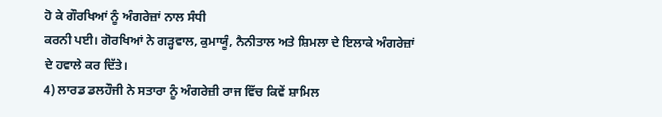ਹੋ ਕੇ ਗੌਰਖਿਆਂ ਨੂੰ ਅੰਗਰੇਜ਼ਾਂ ਨਾਲ ਸੰਧੀ
ਕਰਨੀ ਪਈ। ਗੋਰਖਿਆਂ ਨੇ ਗੜ੍ਹਵਾਲ, ਕੁਮਾਯੂੰ, ਨੈਨੀਤਾਲ ਅਤੇ ਸ਼ਿਮਲਾ ਦੇ ਇਲਾਕੇ ਅੰਗਰੇਜ਼ਾਂ ਦੇ ਹਵਾਲੇ ਕਰ ਦਿੱਤੇ।
4) ਲਾਰਡ ਡਲਹੌਜੀ ਨੇ ਸਤਾਰਾ ਨੂੰ ਅੰਗਰੇਜ਼ੀ ਰਾਜ ਵਿੱਚ ਕਿਵੇਂ ਸ਼ਾਮਿਲ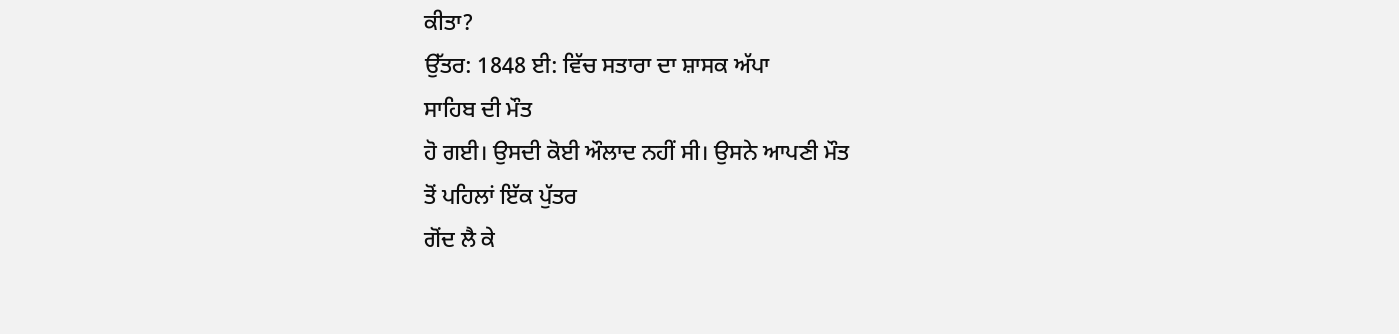ਕੀਤਾ?
ਉੱਤਰ: 1848 ਈ: ਵਿੱਚ ਸਤਾਰਾ ਦਾ ਸ਼ਾਸਕ ਅੱਪਾ
ਸਾਹਿਬ ਦੀ ਮੌਤ
ਹੋ ਗਈ। ਉਸਦੀ ਕੋਈ ਔਲਾਦ ਨਹੀਂ ਸੀ। ਉਸਨੇ ਆਪਣੀ ਮੌਤ
ਤੋਂ ਪਹਿਲਾਂ ਇੱਕ ਪੁੱਤਰ
ਗੋਂਦ ਲੈ ਕੇ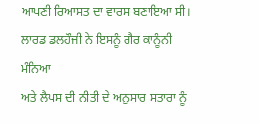ਆਪਣੀ ਰਿਆਸਤ ਦਾ ਵਾਰਸ ਬਣਾਇਆ ਸੀ। ਲਾਰਡ ਡਲਹੌਜੀ ਨੇ ਇਸਨੂੰ ਗੈਰ ਕਾਨੂੰਨੀ ਮੰਨਿਆ
ਅਤੇ ਲੈਪਸ ਦੀ ਨੀਤੀ ਦੇ ਅਨੁਸਾਰ ਸਤਾਰਾ ਨੂੰ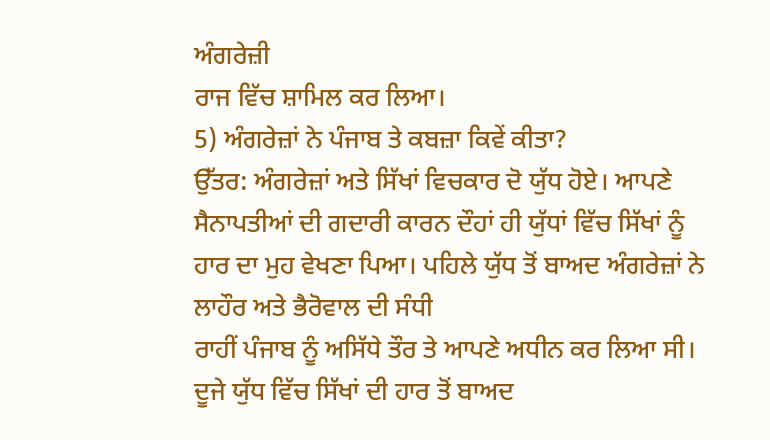ਅੰਗਰੇਜ਼ੀ
ਰਾਜ ਵਿੱਚ ਸ਼ਾਮਿਲ ਕਰ ਲਿਆ।
5) ਅੰਗਰੇਜ਼ਾਂ ਨੇ ਪੰਜਾਬ ਤੇ ਕਬਜ਼ਾ ਕਿਵੇਂ ਕੀਤਾ?
ਉੱਤਰ: ਅੰਗਰੇਜ਼ਾਂ ਅਤੇ ਸਿੱਖਾਂ ਵਿਚਕਾਰ ਦੋ ਯੁੱਧ ਹੋਏ। ਆਪਣੇ ਸੈਨਾਪਤੀਆਂ ਦੀ ਗਦਾਰੀ ਕਾਰਨ ਦੌਹਾਂ ਹੀ ਯੁੱਧਾਂ ਵਿੱਚ ਸਿੱਖਾਂ ਨੂੰ ਹਾਰ ਦਾ ਮੁਹ ਵੇਖਣਾ ਪਿਆ। ਪਹਿਲੇ ਯੁੱਧ ਤੋਂ ਬਾਅਦ ਅੰਗਰੇਜ਼ਾਂ ਨੇ ਲਾਹੌਰ ਅਤੇ ਭੈਰੋਵਾਲ ਦੀ ਸੰਧੀ
ਰਾਹੀਂ ਪੰਜਾਬ ਨੂੰ ਅਸਿੱਧੇ ਤੌਰ ਤੇ ਆਪਣੇ ਅਧੀਨ ਕਰ ਲਿਆ ਸੀ। ਦੂਜੇ ਯੁੱਧ ਵਿੱਚ ਸਿੱਖਾਂ ਦੀ ਹਾਰ ਤੋਂ ਬਾਅਦ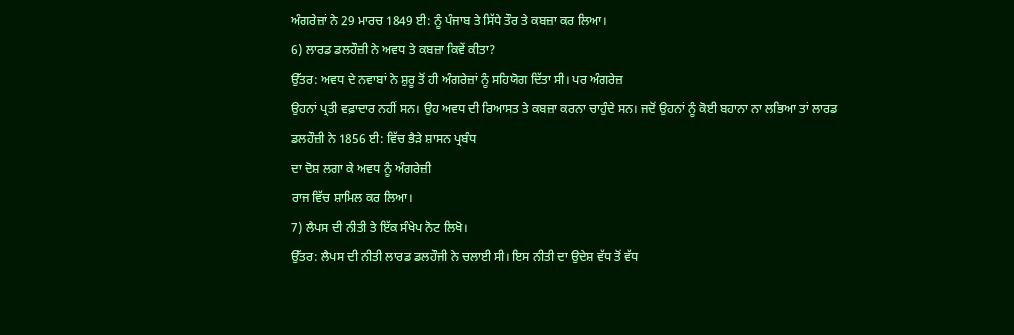ਅੰਗਰੇਜ਼ਾਂ ਨੇ 29 ਮਾਰਚ 1849 ਈ: ਨੂੰ ਪੰਜਾਬ ਤੇ ਸਿੱਧੇ ਤੌਰ ਤੇ ਕਬਜ਼ਾ ਕਰ ਲਿਆ।
6) ਲਾਰਡ ਡਲਹੌਜ਼ੀ ਨੇ ਅਵਧ ਤੇ ਕਬਜ਼ਾ ਕਿਵੇਂ ਕੀਤਾ?
ਉੱਤਰ: ਅਵਧ ਦੇ ਨਵਾਬਾਂ ਨੇ ਸ਼ੁਰੂ ਤੋਂ ਹੀ ਅੰਗਰੇਜ਼ਾਂ ਨੂੰ ਸਹਿਯੋਗ ਦਿੱਤਾ ਸੀ। ਪਰ ਅੰਗਰੇਜ਼
ਉਹਨਾਂ ਪ੍ਰਤੀ ਵਫ਼ਾਦਾਰ ਨਹੀਂ ਸਨ। ਉਹ ਅਵਧ ਦੀ ਰਿਆਸਤ ਤੇ ਕਬਜ਼ਾ ਕਰਨਾ ਚਾਹੁੰਦੇ ਸਨ। ਜਦੋਂ ਉਹਨਾਂ ਨੂੰ ਕੋਈ ਬਹਾਨਾ ਨਾ ਲਭਿਆ ਤਾਂ ਲਾਰਡ
ਡਲਹੌਜ਼ੀ ਨੇ 1856 ਈ: ਵਿੱਚ ਭੈੜੇ ਸ਼ਾਸਨ ਪ੍ਰਬੰਧ
ਦਾ ਦੋਸ਼ ਲਗਾ ਕੇ ਅਵਧ ਨੂੰ ਅੰਗਰੇਜ਼ੀ
ਰਾਜ ਵਿੱਚ ਸ਼ਾਮਿਲ ਕਰ ਲਿਆ।
7) ਲੈਪਸ ਦੀ ਨੀਤੀ ਤੇ ਇੱਕ ਸੰਖੇਪ ਨੋਟ ਲਿਖੋ।
ਉੱਤਰ: ਲੈਪਸ ਦੀ ਨੀਤੀ ਲਾਰਡ ਡਲਹੌਜੀ ਨੇ ਚਲਾਈ ਸੀ। ਇਸ ਨੀਤੀ ਦਾ ਉਦੇਸ਼ ਵੱਧ ਤੋਂ ਵੱਧ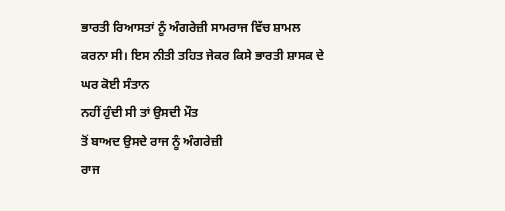ਭਾਰਤੀ ਰਿਆਸਤਾਂ ਨੂੰ ਅੰਗਰੇਜ਼ੀ ਸਾਮਰਾਜ ਵਿੱਚ ਸ਼ਾਮਲ ਕਰਨਾ ਸੀ। ਇਸ ਨੀਤੀ ਤਹਿਤ ਜੇਕਰ ਕਿਸੇ ਭਾਰਤੀ ਸ਼ਾਸਕ ਦੇ ਘਰ ਕੋਈ ਸੰਤਾਨ
ਨਹੀਂ ਹੁੰਦੀ ਸੀ ਤਾਂ ਉਸਦੀ ਮੌਤ
ਤੋਂ ਬਾਅਦ ਉਸਦੇ ਰਾਜ ਨੂੰ ਅੰਗਰੇਜ਼ੀ
ਰਾਜ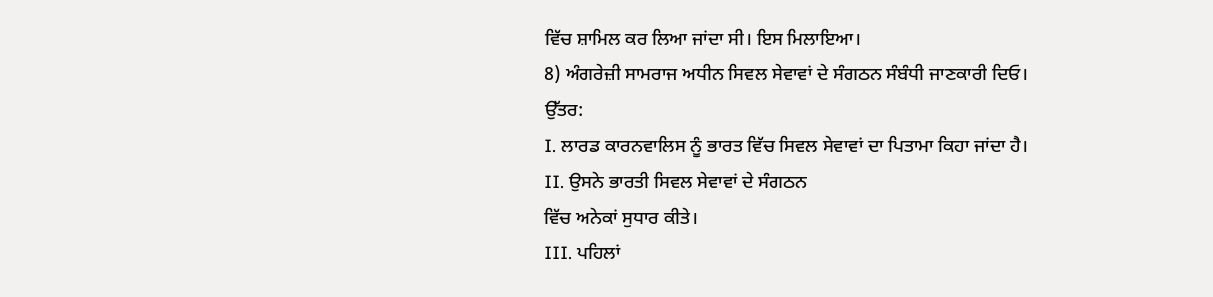ਵਿੱਚ ਸ਼ਾਮਿਲ ਕਰ ਲਿਆ ਜਾਂਦਾ ਸੀ। ਇਸ ਮਿਲਾਇਆ।
8) ਅੰਗਰੇਜ਼ੀ ਸਾਮਰਾਜ ਅਧੀਨ ਸਿਵਲ ਸੇਵਾਵਾਂ ਦੇ ਸੰਗਠਨ ਸੰਬੰਧੀ ਜਾਣਕਾਰੀ ਦਿਓ।
ਉੱਤਰ:
I. ਲਾਰਡ ਕਾਰਨਵਾਲਿਸ ਨੂੰ ਭਾਰਤ ਵਿੱਚ ਸਿਵਲ ਸੇਵਾਵਾਂ ਦਾ ਪਿਤਾਮਾ ਕਿਹਾ ਜਾਂਦਾ ਹੈ।
II. ਉਸਨੇ ਭਾਰਤੀ ਸਿਵਲ ਸੇਵਾਵਾਂ ਦੇ ਸੰਗਠਨ
ਵਿੱਚ ਅਨੇਕਾਂ ਸੁਧਾਰ ਕੀਤੇ।
III. ਪਹਿਲਾਂ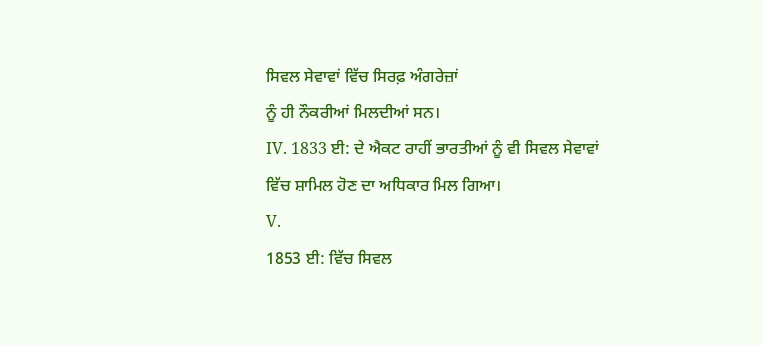ਸਿਵਲ ਸੇਵਾਵਾਂ ਵਿੱਚ ਸਿਰਫ਼ ਅੰਗਰੇਜ਼ਾਂ
ਨੂੰ ਹੀ ਨੌਕਰੀਆਂ ਮਿਲਦੀਆਂ ਸਨ।
IV. 1833 ਈ: ਦੇ ਐਕਟ ਰਾਹੀਂ ਭਾਰਤੀਆਂ ਨੂੰ ਵੀ ਸਿਵਲ ਸੇਵਾਵਾਂ ਵਿੱਚ ਸ਼ਾਮਿਲ ਹੋਣ ਦਾ ਅਧਿਕਾਰ ਮਿਲ ਗਿਆ।
V.
1853 ਈ: ਵਿੱਚ ਸਿਵਲ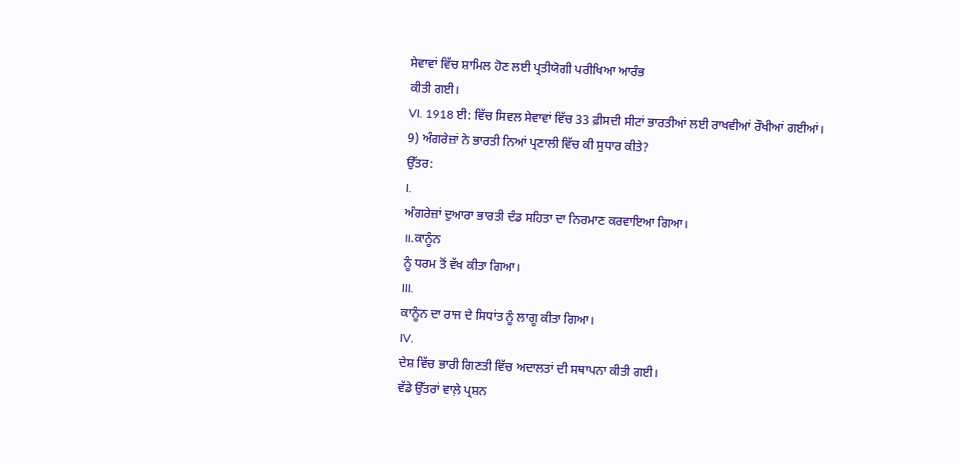ਸੇਵਾਵਾਂ ਵਿੱਚ ਸ਼ਾਮਿਲ ਹੋਣ ਲਈ ਪ੍ਰਤੀਯੋਗੀ ਪਰੀਖਿਆ ਆਰੰਭ
ਕੀਤੀ ਗਈ।
VI. 1918 ਈ: ਵਿੱਚ ਸਿਵਲ ਸੇਵਾਵਾਂ ਵਿੱਚ 33 ਫ਼ੀਸਦੀ ਸੀਟਾਂ ਭਾਰਤੀਆਂ ਲਈ ਰਾਖਵੀਆਂ ਰੌਖੀਆਂ ਗਈਆਂ।
9) ਅੰਗਰੇਜ਼ਾਂ ਨੇ ਭਾਰਤੀ ਨਿਆਂ ਪ੍ਰਣਾਲੀ ਵਿੱਚ ਕੀ ਸੁਧਾਰ ਕੀਤੇ?
ਉੱਤਰ:
I.
ਅੰਗਰੇਜ਼ਾਂ ਦੁਆਰਾ ਭਾਰਤੀ ਦੰਡ ਸਹਿਤਾ ਦਾ ਨਿਰਮਾਣ ਕਰਵਾਇਆ ਗਿਆ।
॥.ਕਾਨੂੰਨ
ਨੂੰ ਧਰਮ ਤੋਂ ਵੱਖ ਕੀਤਾ ਗਿਆ।
III.
ਕਾਨੂੰਨ ਦਾ ਰਾਜ ਦੇ ਸਿਧਾਂਤ ਨੂੰ ਲਾਗੂ ਕੀਤਾ ਗਿਆ।
IV.
ਦੇਸ਼ ਵਿੱਚ ਭਾਰੀ ਗਿਣਤੀ ਵਿੱਚ ਅਦਾਲਤਾਂ ਦੀ ਸਥਾਪਨਾ ਕੀਤੀ ਗਈ।
ਵੱਡੇ ਉੱਤਰਾਂ ਵਾਲ਼ੇ ਪ੍ਰਸ਼ਨ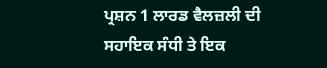ਪ੍ਰਸ਼ਨ 1 ਲਾਰਡ ਵੈਲਜ਼ਲੀ ਦੀ ਸਹਾਇਕ ਸੰਧੀ ਤੇ ਇਕ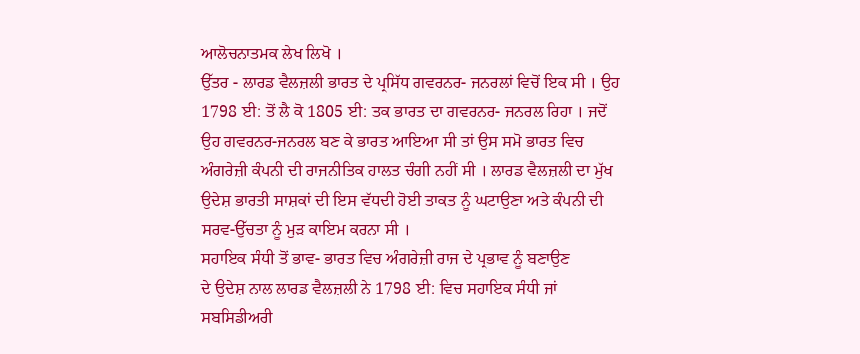ਆਲੋਚਨਾਤਮਕ ਲੇਖ ਲਿਖੋ ।
ਉੱਤਰ - ਲਾਰਡ ਵੈਲਜ਼ਲੀ ਭਾਰਤ ਦੇ ਪ੍ਰਸਿੱਧ ਗਵਰਨਰ- ਜਨਰਲਾਂ ਵਿਚੋਂ ਇਕ ਸੀ । ਉਹ 1798 ਈ: ਤੋਂ ਲੈ ਕੋ 1805 ਈ: ਤਕ ਭਾਰਤ ਦਾ ਗਵਰਨਰ- ਜਨਰਲ ਰਿਹਾ । ਜਦੋਂ ਉਹ ਗਵਰਨਰ-ਜਨਰਲ ਬਣ ਕੇ ਭਾਰਤ ਆਇਆ ਸੀ ਤਾਂ ਉਸ ਸਮੋ ਭਾਰਤ ਵਿਚ ਅੰਗਰੇਜ਼ੀ ਕੰਪਨੀ ਦੀ ਰਾਜਨੀਤਿਕ ਹਾਲਤ ਚੰਗੀ ਨਹੀਂ ਸੀ । ਲਾਰਡ ਵੈਲਜ਼ਲੀ ਦਾ ਮੁੱਖ ਉਦੇਸ਼ ਭਾਰਤੀ ਸਾਸ਼ਕਾਂ ਦੀ ਇਸ ਵੱਧਦੀ ਹੋਈ ਤਾਕਤ ਨੂੰ ਘਟਾਉਣਾ ਅਤੇ ਕੰਪਨੀ ਦੀ ਸਰਵ-ਉੱਚਤਾ ਨੂੰ ਮੁੜ ਕਾਇਮ ਕਰਨਾ ਸੀ ।
ਸਹਾਇਕ ਸੰਧੀ ਤੋਂ ਭਾਵ- ਭਾਰਤ ਵਿਚ ਅੰਗਰੇਜ਼ੀ ਰਾਜ ਦੇ ਪ੍ਰਭਾਵ ਨੂੰ ਬਣਾਉਣ
ਦੇ ਉਦੇਸ਼ ਨਾਲ ਲਾਰਡ ਵੈਲਜ਼ਲੀ ਨੇ 1798 ਈ: ਵਿਚ ਸਹਾਇਕ ਸੰਧੀ ਜਾਂ ਸਬਸਿਡੀਅਰੀ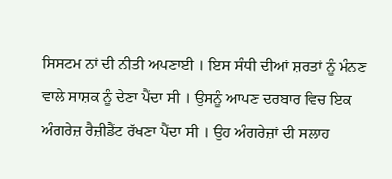ਸਿਸਟਮ ਨਾਂ ਦੀ ਨੀਤੀ ਅਪਣਾਈ । ਇਸ ਸੰਧੀ ਦੀਆਂ ਸ਼ਰਤਾਂ ਨੂੰ ਮੰਨਣ ਵਾਲੇ ਸਾਸ਼ਕ ਨੂੰ ਦੇਣਾ ਪੈਂਦਾ ਸੀ । ਉਸਨੂੰ ਆਪਣ ਦਰਬਾਰ ਵਿਚ ਇਕ ਅੰਗਰੇਜ਼ ਰੈਜ਼ੀਡੈਂਟ ਰੱਖਣਾ ਪੈਂਦਾ ਸੀ । ਉਹ ਅੰਗਰੇਜ਼ਾਂ ਦੀ ਸਲਾਹ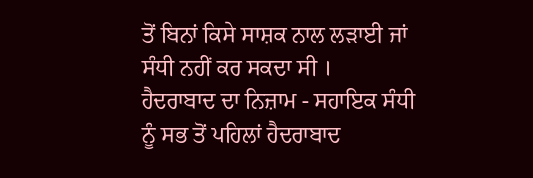ਤੋਂ ਬਿਨਾਂ ਕਿਸੇ ਸਾਸ਼ਕ ਨਾਲ ਲੜਾਈ ਜਾਂ ਸੰਧੀ ਨਹੀਂ ਕਰ ਸਕਦਾ ਸੀ ।
ਹੈਦਰਾਬਾਦ ਦਾ ਨਿਜ਼ਾਮ - ਸਹਾਇਕ ਸੰਧੀ ਨੂੰ ਸਭ ਤੋਂ ਪਹਿਲਾਂ ਹੈਦਰਾਬਾਦ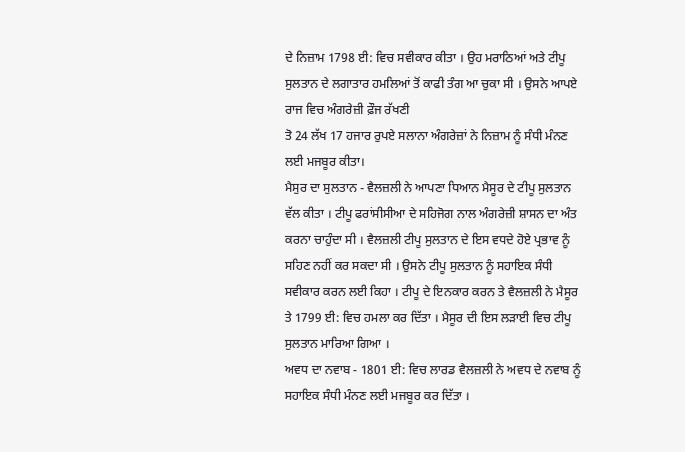ਦੇ ਨਿਜ਼ਾਮ 1798 ਈ: ਵਿਚ ਸਵੀਕਾਰ ਕੀਤਾ । ਉਹ ਮਰਾਠਿਆਂ ਅਤੇ ਟੀਪੂ ਸੁਲਤਾਨ ਦੇ ਲਗਾਤਾਰ ਹਮਲਿਆਂ ਤੋਂ ਕਾਫੀ ਤੰਗ ਆ ਚੁਕਾ ਸੀ । ਉਸਨੇ ਆਪਏ ਰਾਜ ਵਿਚ ਅੰਗਰੇਜ਼ੀ ਫ਼ੌਜ ਰੱਖਣੀ
ਤੋ 24 ਲੱਖ 17 ਹਜਾਰ ਰੁਪਏ ਸਲਾਨਾ ਅੰਗਰੇਜ਼ਾਂ ਨੇ ਨਿਜ਼ਾਮ ਨੂੰ ਸੰਧੀ ਮੰਨਣ ਲਈ ਮਜਬੂਰ ਕੀਤਾ।
ਮੈਸੁਰ ਦਾ ਸੁਲਤਾਨ - ਵੈਲਜ਼ਲੀ ਨੇ ਆਪਣਾ ਧਿਆਨ ਮੈਸੂਰ ਦੇ ਟੀਪੂ ਸੁਲਤਾਨ ਵੱਲ ਕੀਤਾ । ਟੀਪੂ ਫਰਾਂਸੀਸੀਆ ਦੇ ਸਹਿਜੋਗ ਨਾਲ ਅੰਗਰੇਜ਼ੀ ਸ਼ਾਸਨ ਦਾ ਅੰਤ ਕਰਨਾ ਚਾਹੁੰਦਾ ਸੀ । ਵੈਲਜ਼ਲੀ ਟੀਪੂ ਸੁਲਤਾਨ ਦੇ ਇਸ ਵਧਦੇ ਹੋਏ ਪ੍ਰਭਾਵ ਨੂੰ ਸਹਿਣ ਨਹੀਂ ਕਰ ਸਕਦਾ ਸੀ । ਉਸਨੇ ਟੀਪੂ ਸੁਲਤਾਨ ਨੂੰ ਸਹਾਇਕ ਸੰਧੀ ਸਵੀਕਾਰ ਕਰਨ ਲਈ ਕਿਹਾ । ਟੀਪੂ ਦੇ ਇਨਕਾਰ ਕਰਨ ਤੇ ਵੈਲਜ਼ਲੀ ਨੇ ਮੈਸੂਰ ਤੇ 1799 ਈ: ਵਿਚ ਹਮਲਾ ਕਰ ਦਿੱਤਾ । ਮੈਸੂਰ ਦੀ ਇਸ ਲੜਾਈ ਵਿਚ ਟੀਪੂ ਸੁਲਤਾਨ ਮਾਰਿਆ ਗਿਆ ।
ਅਵਧ ਦਾ ਨਵਾਬ - 1801 ਈ: ਵਿਚ ਲਾਰਡ ਵੈਲਜ਼ਲੀ ਨੇ ਅਵਧ ਦੇ ਨਵਾਬ ਨੂੰ ਸਹਾਇਕ ਸੰਧੀ ਮੰਨਣ ਲਈ ਮਜਬੂਰ ਕਰ ਦਿੱਤਾ ।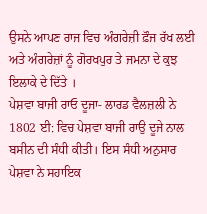ਉਸਨੇ ਆਪਣ ਰਾਜ ਵਿਚ ਅੰਗਰੇਜ਼ੀ ਫ਼ੌਜ ਰੱਖ ਲਈ ਅਤੇ ਅੰਗਰੇਜ਼ਾਂ ਨੂੰ ਗੋਰਖਪੁਰ ਤੇ ਜਮਨਾ ਦੇ ਕੁਝ ਇਲਾਕੇ ਦੇ ਦਿੱਤੇ ।
ਪੇਸ਼ਵਾ ਬਾਜੀ ਰਾਓ ਦੂਜਾ- ਲਾਰਡ ਵੈਲਜ਼ਲੀ ਨੇ 1802 ਈ: ਵਿਚ ਪੇਸ਼ਵਾ ਬਾਜੀ ਰਾਉ ਦੂਜੇ ਨਾਲ ਬਸੀਨ ਦੀ ਸੰਧੀ ਕੀਤੀ। ਇਸ ਸੰਧੀ ਅਨੁਸਾਰ ਪੇਸ਼ਵਾ ਨੇ ਸਹਾਇਕ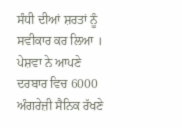ਸੰਧੀ ਦੀਆਂ ਸ਼ਰਤਾਂ ਨੂੰ ਸਵੀਕਾਰ ਕਰ ਲਿਆ । ਪੇਸ਼ਵਾ ਨੇ ਆਪਣੇ
ਦਰਬਾਰ ਵਿਚ 6000 ਅੰਗਰੇਜ਼ੀ ਸੈਨਿਕ ਰੱਖਣੇ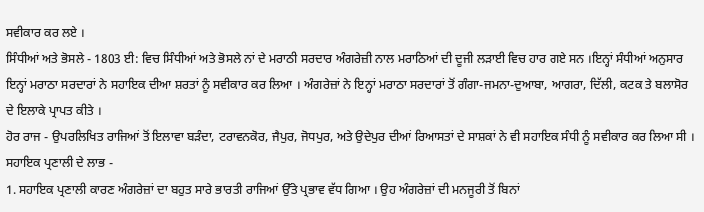ਸਵੀਕਾਰ ਕਰ ਲਏ ।
ਸਿੰਧੀਆਂ ਅਤੇ ਭੋਸਲੇ - 1803 ਈ: ਵਿਚ ਸਿੰਧੀਆਂ ਅਤੇ ਭੋਸਲੇ ਨਾਂ ਦੇ ਮਰਾਠੀ ਸਰਦਾਰ ਅੰਗਰੇਜ਼ੀ ਨਾਲ ਮਰਾਠਿਆਂ ਦੀ ਦੂਜੀ ਲੜਾਈ ਵਿਚ ਹਾਰ ਗਏ ਸਨ ।ਇਨ੍ਹਾਂ ਸੰਧੀਆਂ ਅਨੁਸਾਰ ਇਨ੍ਹਾਂ ਮਰਾਠਾ ਸਰਦਾਰਾਂ ਨੇ ਸਹਾਇਕ ਦੀਆ ਸ਼ਰਤਾਂ ਨੂੰ ਸਵੀਕਾਰ ਕਰ ਲਿਆ । ਅੰਗਰੇਜ਼ਾਂ ਨੇ ਇਨ੍ਹਾਂ ਮਰਾਠਾ ਸਰਦਾਰਾਂ ਤੋਂ ਗੰਗਾ-ਜਮਨਾ-ਦੁਆਬਾ, ਆਗਰਾ, ਦਿੱਲੀ, ਕਟਕ ਤੇ ਬਲਾਸੋਰ ਦੇ ਇਲਾਕੇ ਪ੍ਰਾਪਤ ਕੀਤੇ ।
ਹੋਰ ਰਾਜ - ਉਪਰਲਿਖਿਤ ਰਾਜਿਆਂ ਤੋਂ ਇਲਾਵਾ ਬੜੰਦਾ, ਟਰਾਵਨਕੋਰ, ਜੈਪੁਰ, ਜੋਧਪੁਰ, ਅਤੇ ਉਦੇਪੁਰ ਦੀਆਂ ਰਿਆਸਤਾਂ ਦੇ ਸਾਸ਼ਕਾਂ ਨੇ ਵੀ ਸਹਾਇਕ ਸੰਧੀ ਨੂੰ ਸਵੀਕਾਰ ਕਰ ਲਿਆ ਸੀ ।
ਸਹਾਇਕ ਪ੍ਰਣਾਲੀ ਦੇ ਲਾਭ -
1. ਸਹਾਇਕ ਪ੍ਰਣਾਲੀ ਕਾਰਣ ਅੰਗਰੇਜ਼ਾਂ ਦਾ ਬਹੁਤ ਸਾਰੇ ਭਾਰਤੀ ਰਾਜਿਆਂ ਉੱਤੇ ਪ੍ਰਭਾਵ ਵੱਧ ਗਿਆ । ਉਹ ਅੰਗਰੇਜ਼ਾਂ ਦੀ ਮਨਜੂਰੀ ਤੋਂ ਬਿਨਾਂ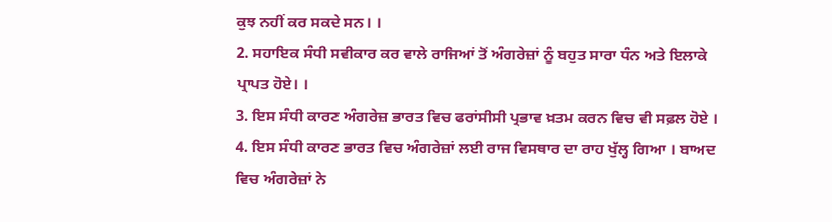ਕੁਝ ਨਹੀਂ ਕਰ ਸਕਦੇ ਸਨ। ।
2. ਸਹਾਇਕ ਸੰਧੀ ਸਵੀਕਾਰ ਕਰ ਵਾਲੇ ਰਾਜਿਆਂ ਤੋਂ ਅੰਗਰੇਜ਼ਾਂ ਨੂੰ ਬਹੁਤ ਸਾਰਾ ਧੰਨ ਅਤੇ ਇਲਾਕੇ ਪ੍ਰਾਪਤ ਹੋਏ। ।
3. ਇਸ ਸੰਧੀ ਕਾਰਣ ਅੰਗਰੇਜ਼ ਭਾਰਤ ਵਿਚ ਫਰਾਂਸੀਸੀ ਪ੍ਰਭਾਵ ਖ਼ਤਮ ਕਰਨ ਵਿਚ ਵੀ ਸਫ਼ਲ ਹੋਏ ।
4. ਇਸ ਸੰਧੀ ਕਾਰਣ ਭਾਰਤ ਵਿਚ ਅੰਗਰੇਜ਼ਾਂ ਲਈ ਰਾਜ ਵਿਸਥਾਰ ਦਾ ਰਾਹ ਖੁੱਲ੍ਹ ਗਿਆ । ਬਾਅਦ ਵਿਚ ਅੰਗਰੇਜ਼ਾਂ ਨੇ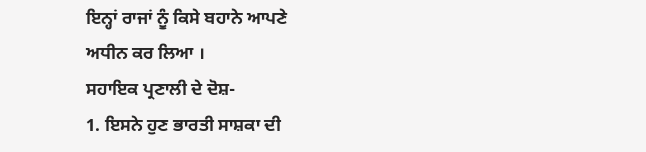ਇਨ੍ਹਾਂ ਰਾਜਾਂ ਨੂੰ ਕਿਸੇ ਬਹਾਨੇ ਆਪਣੇ
ਅਧੀਨ ਕਰ ਲਿਆ ।
ਸਹਾਇਕ ਪ੍ਰਣਾਲੀ ਦੇ ਦੋਸ਼-
1. ਇਸਨੇ ਹੁਣ ਭਾਰਤੀ ਸਾਸ਼ਕਾ ਦੀ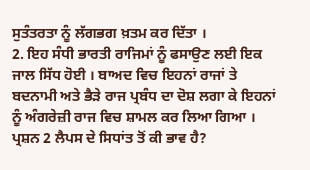ਸੁਤੰਤਰਤਾ ਨੂੰ ਲੱਗਭਗ ਖ਼ਤਮ ਕਰ ਦਿੱਤਾ ।
2. ਇਹ ਸੰਧੀ ਭਾਰਤੀ ਰਾਜਿਮਾਂ ਨੂੰ ਫਸਾਉਣ ਲਈ ਇਕ ਜਾਲ ਸਿੱਧ ਹੋਈ । ਬਾਅਦ ਵਿਚ ਇਹਨਾਂ ਰਾਜਾਂ ਤੇ ਬਦਨਾਮੀ ਅਤੇ ਭੈੜੇ ਰਾਜ ਪ੍ਰਬੰਧ ਦਾ ਦੋਸ਼ ਲਗਾ ਕੇ ਇਹਨਾਂ ਨੂੰ ਅੰਗਰੇਜ਼ੀ ਰਾਜ ਵਿਚ ਸ਼ਾਮਲ ਕਰ ਲਿਆ ਗਿਆ ।
ਪ੍ਰਸ਼ਨ 2 ਲੈਪਸ ਦੇ ਸਿਧਾਂਤ ਤੋਂ ਕੀ ਭਾਵ ਹੈ?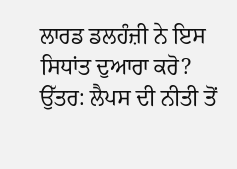ਲਾਰਡ ਡਲਹੰਜ਼ੀ ਨੇ ਇਸ ਸਿਧਾਂਤ ਦੁਆਰਾ ਕਰੋ?
ਉੱਤਰ: ਲੈਪਸ ਦੀ ਨੀਤੀ ਤੋਂ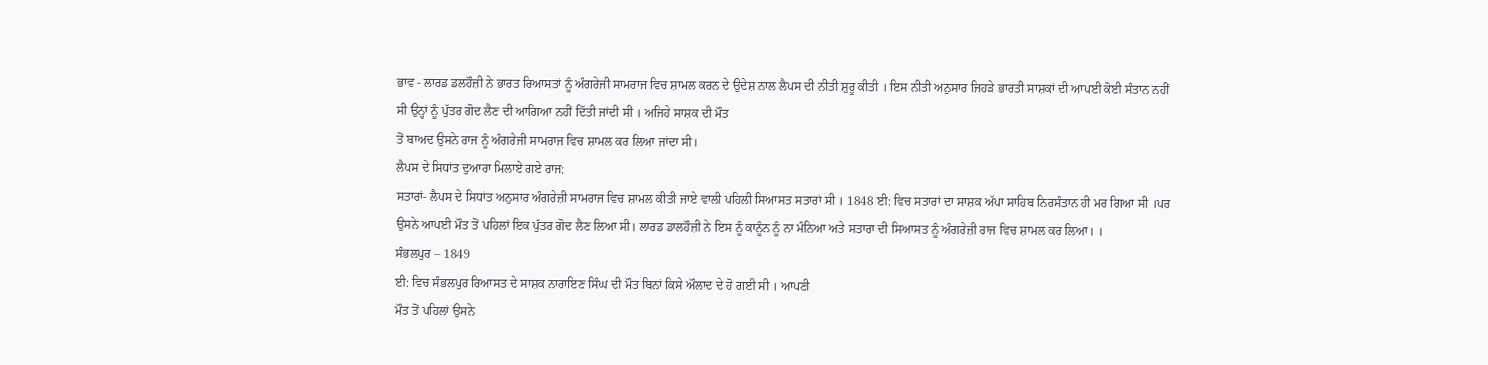ਭਾਵ - ਲਾਰਡ ਡਲਹੌਜ਼ੀ ਨੇ ਭਾਰਤ ਰਿਆਸਤਾਂ ਨੂੰ ਅੰਗਰੇਜੀ ਸਾਮਰਾਜ ਵਿਚ ਸ਼ਾਮਲ ਕਰਨ ਦੇ ਉਦੇਸ਼ ਨਾਲ ਲੈਪਸ ਦੀ ਨੀਤੀ ਸ਼ੁਰੂ ਕੀਤੀ । ਇਸ ਨੀਤੀ ਅਨੁਸਾਰ ਜਿਹੜੇ ਭਾਰਤੀ ਸਾਸ਼ਕਾਂ ਦੀ ਆਪਈ ਕੋਈ ਸੰਤਾਨ ਨਹੀਂ ਸੀ ਉਨ੍ਹਾਂ ਨੂੰ ਪੁੱਤਰ ਗੋਦ ਲੈਣ ਦੀ ਆਗਿਆ ਨਹੀਂ ਦਿੱਤੀ ਜਾਂਦੀ ਸੀ । ਅਜਿਹੇ ਸਾਸ਼ਕ ਦੀ ਮੌਤ
ਤੋਂ ਬਾਅਦ ਉਸਨੇ ਰਾਜ ਨੂੰ ਅੰਗਰੇਜੀ ਸਾਮਰਾਜ ਵਿਚ ਸ਼ਾਮਲ ਕਰ ਲਿਆ ਜਾਂਦਾ ਸੀ।
ਲੈਪਸ ਦੇ ਸਿਧਾਂਤ ਦੁਆਰਾ ਮਿਲਾਏ ਗਏ ਰਾਜ:
ਸਤਾਰਾਂ- ਲੈਪਸ ਦੇ ਸਿਧਾਂਤ ਅਨੁਸਾਰ ਅੰਗਰੇਜ਼ੀ ਸਾਮਰਾਜ ਵਿਚ ਸ਼ਾਮਲ ਕੀਤੀ ਜਾਏ ਵਾਲੀ ਪਹਿਲੀ ਸਿਆਸਤ ਸਤਾਰਾਂ ਸੀ । 1848 ਈ: ਵਿਚ ਸਤਾਰਾਂ ਦਾ ਸਾਸ਼ਕ ਅੱਪਾ ਸਾਹਿਬ ਨਿਰਸੰਤਾਨ ਹੀ ਮਰ ਗਿਆ ਸੀ ।ਪਰ ਉਸਨੇ ਆਪਈ ਮੌਤ ਤੋਂ ਪਹਿਲਾਂ ਇਕ ਪੁੱਤਰ ਗੋਦ ਲੈਣ ਲਿਆ ਸੀ। ਲਾਰਡ ਡਾਲਹੌਜ਼ੀ ਨੇ ਇਸ ਨੂੰ ਕਾਨੂੰਨ ਨੂੰ ਨਾ ਮੰਨਿਆ ਅਤੇ ਸਤਾਰਾ ਦੀ ਸਿਆਸਤ ਨੂੰ ਅੰਗਰੇਜ਼ੀ ਰਾਜ ਵਿਚ ਸ਼ਾਮਲ ਕਰ ਲਿਆ। ।
ਸੰਭਲਪੁਰ – 1849
ਈ: ਵਿਚ ਸੰਭਲਪੁਰ ਰਿਆਸਤ ਦੇ ਸਾਸ਼ਕ ਨਾਰਾਇਣ ਸਿੰਘ ਦੀ ਮੌਤ ਬਿਨਾਂ ਕਿਸੇ ਔਲਾਦ ਦੇ ਹੋ ਗਈ ਸੀ । ਆਪਣੀ
ਮੌਤ ਤੋਂ ਪਹਿਲਾਂ ਉਸਨੇ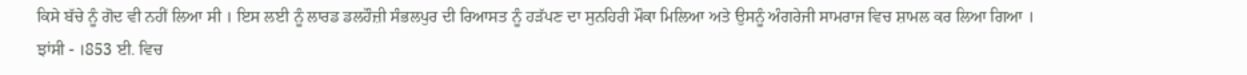ਕਿਸੇ ਬੱਚੇ ਨੂੰ ਗੋਦ ਵੀ ਨਹੀਂ ਲਿਆ ਸੀ । ਇਸ ਲਈ ਨੂੰ ਲਾਰਡ ਡਲਹੌਜ਼ੀ ਸੰਭਲਪੁਰ ਦੀ ਰਿਆਸਤ ਨੂੰ ਹੜੱਪਣ ਦਾ ਸੁਨਹਿਰੀ ਮੌਕਾ ਮਿਲਿਆ ਅਤੇ ਉਸਨੂੰ ਅੰਗਰੇਜੀ ਸਾਮਰਾਜ ਵਿਚ ਸ਼ਾਮਲ ਕਰ ਲਿਆ ਗਿਆ ।
ਝਾਂਸੀ - ।853 ਈ. ਵਿਚ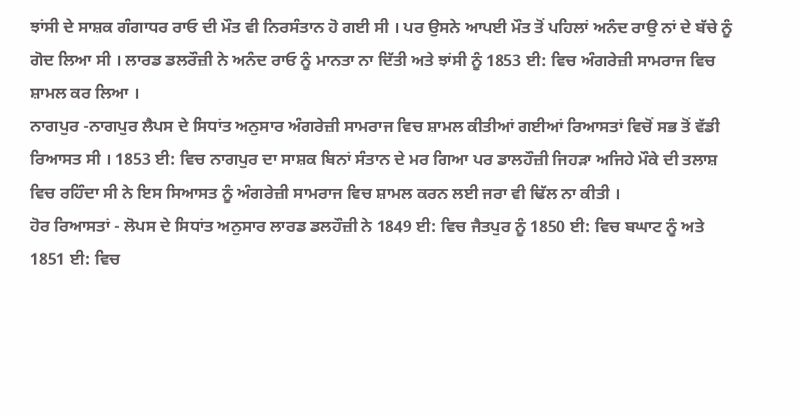ਝਾਂਸੀ ਦੇ ਸਾਸ਼ਕ ਗੰਗਾਧਰ ਰਾਓ ਦੀ ਮੌਤ ਵੀ ਨਿਰਸੰਤਾਨ ਹੋ ਗਈ ਸੀ । ਪਰ ਉਸਨੇ ਆਪਈ ਮੌਤ ਤੋਂ ਪਹਿਲਾਂ ਅਨੰਦ ਰਾਉ ਨਾਂ ਦੇ ਬੱਚੇ ਨੂੰ ਗੋਦ ਲਿਆ ਸੀ । ਲਾਰਡ ਡਲਰੌਜ਼ੀ ਨੇ ਅਨੰਦ ਰਾਓ ਨੂੰ ਮਾਨਤਾ ਨਾ ਦਿੱਤੀ ਅਤੇ ਝਾਂਸੀ ਨੂੰ 1853 ਈ: ਵਿਚ ਅੰਗਰੇਜ਼ੀ ਸਾਮਰਾਜ ਵਿਚ ਸ਼ਾਮਲ ਕਰ ਲਿਆ ।
ਨਾਗਪੁਰ -ਨਾਗਪੁਰ ਲੈਪਸ ਦੇ ਸਿਧਾਂਤ ਅਨੁਸਾਰ ਅੰਗਰੇਜ਼ੀ ਸਾਮਰਾਜ ਵਿਚ ਸ਼ਾਮਲ ਕੀਤੀਆਂ ਗਈਆਂ ਰਿਆਸਤਾਂ ਵਿਚੋਂ ਸਭ ਤੋਂ ਵੱਡੀ ਰਿਆਸਤ ਸੀ । 1853 ਈ: ਵਿਚ ਨਾਗਪੁਰ ਦਾ ਸਾਸ਼ਕ ਬਿਨਾਂ ਸੰਤਾਨ ਦੇ ਮਰ ਗਿਆ ਪਰ ਡਾਲਹੌਜ਼ੀ ਜਿਹੜਾ ਅਜਿਹੇ ਮੌਕੇ ਦੀ ਤਲਾਸ਼ ਵਿਚ ਰਹਿੰਦਾ ਸੀ ਨੇ ਇਸ ਸਿਆਸਤ ਨੂੰ ਅੰਗਰੇਜ਼ੀ ਸਾਮਰਾਜ ਵਿਚ ਸ਼ਾਮਲ ਕਰਨ ਲਈ ਜਰਾ ਵੀ ਢਿੱਲ ਨਾ ਕੀਤੀ ।
ਹੋਰ ਰਿਆਸਤਾਂ - ਲੋਪਸ ਦੇ ਸਿਧਾਂਤ ਅਨੁਸਾਰ ਲਾਰਡ ਡਲਹੌਜ਼ੀ ਨੇ 1849 ਈ: ਵਿਚ ਜੈਤਪੁਰ ਨੂੰ 1850 ਈ: ਵਿਚ ਬਘਾਟ ਨੂੰ ਅਤੇ 1851 ਈ: ਵਿਚ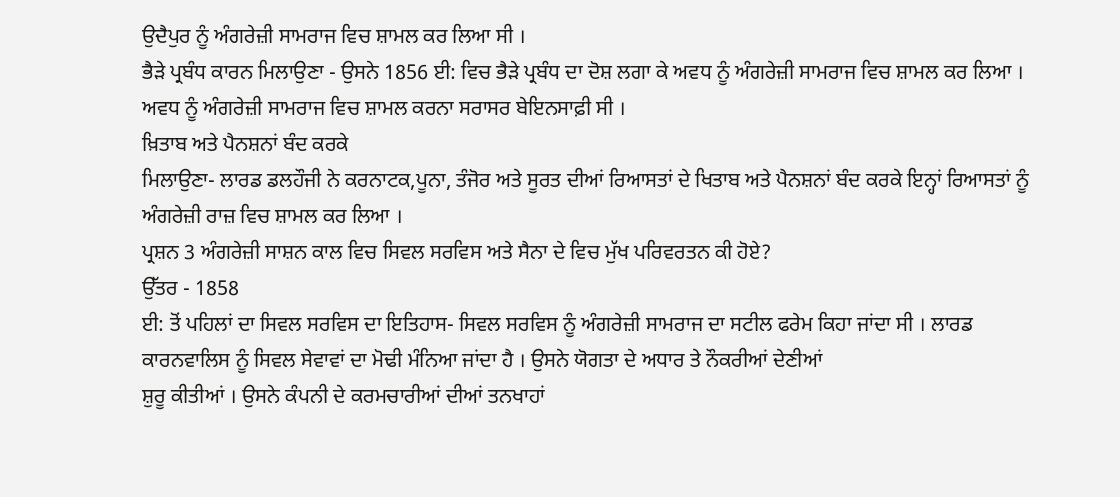ਉਦੈਪੁਰ ਨੂੰ ਅੰਗਰੇਜ਼ੀ ਸਾਮਰਾਜ ਵਿਚ ਸ਼ਾਮਲ ਕਰ ਲਿਆ ਸੀ ।
ਭੈੜੇ ਪ੍ਰਬੰਧ ਕਾਰਨ ਮਿਲਾਉਣਾ - ਉਸਨੇ 1856 ਈ: ਵਿਚ ਭੈੜੇ ਪ੍ਰਬੰਧ ਦਾ ਦੋਸ਼ ਲਗਾ ਕੇ ਅਵਧ ਨੂੰ ਅੰਗਰੇਜ਼ੀ ਸਾਮਰਾਜ ਵਿਚ ਸ਼ਾਮਲ ਕਰ ਲਿਆ । ਅਵਧ ਨੂੰ ਅੰਗਰੇਜ਼ੀ ਸਾਮਰਾਜ ਵਿਚ ਸ਼ਾਮਲ ਕਰਨਾ ਸਰਾਸਰ ਬੇਇਨਸਾਫ਼ੀ ਸੀ ।
ਖ਼ਿਤਾਬ ਅਤੇ ਪੈਨਸ਼ਨਾਂ ਬੰਦ ਕਰਕੇ
ਮਿਲਾਉਣਾ- ਲਾਰਡ ਡਲਹੌਜੀ ਨੇ ਕਰਨਾਟਕ,ਪੂਨਾ, ਤੰਜੋਰ ਅਤੇ ਸੂਰਤ ਦੀਆਂ ਰਿਆਸਤਾਂ ਦੇ ਖਿਤਾਬ ਅਤੇ ਪੈਨਸ਼ਨਾਂ ਬੰਦ ਕਰਕੇ ਇਨ੍ਹਾਂ ਰਿਆਸਤਾਂ ਨੂੰ ਅੰਗਰੇਜ਼ੀ ਰਾਜ਼ ਵਿਚ ਸ਼ਾਮਲ ਕਰ ਲਿਆ ।
ਪ੍ਰਸ਼ਨ 3 ਅੰਗਰੇਜ਼ੀ ਸਾਸ਼ਨ ਕਾਲ ਵਿਚ ਸਿਵਲ ਸਰਵਿਸ ਅਤੇ ਸੈਨਾ ਦੇ ਵਿਚ ਮੁੱਖ ਪਰਿਵਰਤਨ ਕੀ ਹੋਏ?
ਉੱਤਰ - 1858
ਈ: ਤੋਂ ਪਹਿਲਾਂ ਦਾ ਸਿਵਲ ਸਰਵਿਸ ਦਾ ਇਤਿਹਾਸ- ਸਿਵਲ ਸਰਵਿਸ ਨੂੰ ਅੰਗਰੇਜ਼ੀ ਸਾਮਰਾਜ ਦਾ ਸਟੀਲ ਫਰੇਮ ਕਿਹਾ ਜਾਂਦਾ ਸੀ । ਲਾਰਡ ਕਾਰਨਵਾਲਿਸ ਨੂੰ ਸਿਵਲ ਸੇਵਾਵਾਂ ਦਾ ਮੋਢੀ ਮੰਨਿਆ ਜਾਂਦਾ ਹੈ । ਉਸਨੇ ਯੋਗਤਾ ਦੇ ਅਧਾਰ ਤੇ ਨੌਕਰੀਆਂ ਦੇਣੀਆਂ
ਸ਼ੁਰੂ ਕੀਤੀਆਂ । ਉਸਨੇ ਕੰਪਨੀ ਦੇ ਕਰਮਚਾਰੀਆਂ ਦੀਆਂ ਤਨਖਾਹਾਂ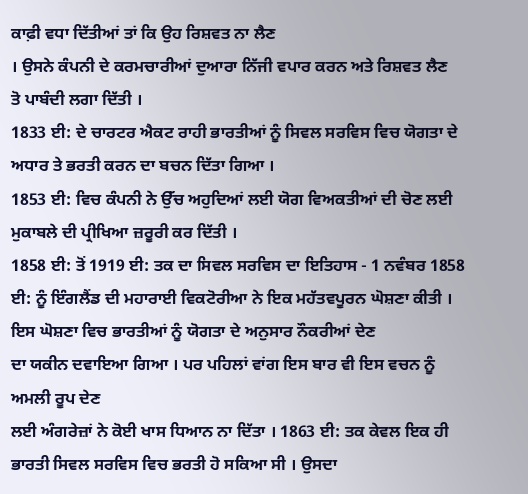ਕਾਫ਼ੀ ਵਧਾ ਦਿੱਤੀਆਂ ਤਾਂ ਕਿ ਉਹ ਰਿਸ਼ਵਤ ਨਾ ਲੈਣ
। ਉਸਨੇ ਕੰਪਨੀ ਦੇ ਕਰਮਚਾਰੀਆਂ ਦੁਆਰਾ ਨਿੱਜੀ ਵਪਾਰ ਕਰਨ ਅਤੇ ਰਿਸ਼ਵਤ ਲੈਣ
ਤੋ ਪਾਬੰਦੀ ਲਗਾ ਦਿੱਤੀ ।
1833 ਈ: ਦੇ ਚਾਰਟਰ ਐਕਟ ਰਾਹੀ ਭਾਰਤੀਆਂ ਨੂੰ ਸਿਵਲ ਸਰਵਿਸ ਵਿਚ ਯੋਗਤਾ ਦੇ ਅਧਾਰ ਤੇ ਭਰਤੀ ਕਰਨ ਦਾ ਬਚਨ ਦਿੱਤਾ ਗਿਆ ।
1853 ਈ: ਵਿਚ ਕੰਪਨੀ ਨੇ ਉੱਚ ਅਹੁਦਿਆਂ ਲਈ ਯੋਗ ਵਿਅਕਤੀਆਂ ਦੀ ਚੋਣ ਲਈ ਮੁਕਾਬਲੇ ਦੀ ਪ੍ਰੀਖਿਆ ਜ਼ਰੂਰੀ ਕਰ ਦਿੱਤੀ ।
1858 ਈ: ਤੋਂ 1919 ਈ: ਤਕ ਦਾ ਸਿਵਲ ਸਰਵਿਸ ਦਾ ਇਤਿਹਾਸ - 1 ਨਵੰਬਰ 1858 ਈ: ਨੂੰ ਇੰਗਲੈਂਡ ਦੀ ਮਹਾਰਾਈ ਵਿਕਟੋਰੀਆ ਨੇ ਇਕ ਮਹੱਤਵਪੂਰਨ ਘੋਸ਼ਣਾ ਕੀਤੀ । ਇਸ ਘੋਸ਼ਣਾ ਵਿਚ ਭਾਰਤੀਆਂ ਨੂੰ ਯੋਗਤਾ ਦੇ ਅਨੁਸਾਰ ਨੌਕਰੀਆਂ ਦੇਣ
ਦਾ ਯਕੀਨ ਦਵਾਇਆ ਗਿਆ । ਪਰ ਪਹਿਲਾਂ ਵਾਂਗ ਇਸ ਬਾਰ ਵੀ ਇਸ ਵਚਨ ਨੂੰ ਅਮਲੀ ਰੂਪ ਦੇਣ
ਲਈ ਅੰਗਰੇਜ਼ਾਂ ਨੇ ਕੋਈ ਖਾਸ ਧਿਆਨ ਨਾ ਦਿੱਤਾ । 1863 ਈ: ਤਕ ਕੇਵਲ ਇਕ ਹੀ ਭਾਰਤੀ ਸਿਵਲ ਸਰਵਿਸ ਵਿਚ ਭਰਤੀ ਹੋ ਸਕਿਆ ਸੀ । ਉਸਦਾ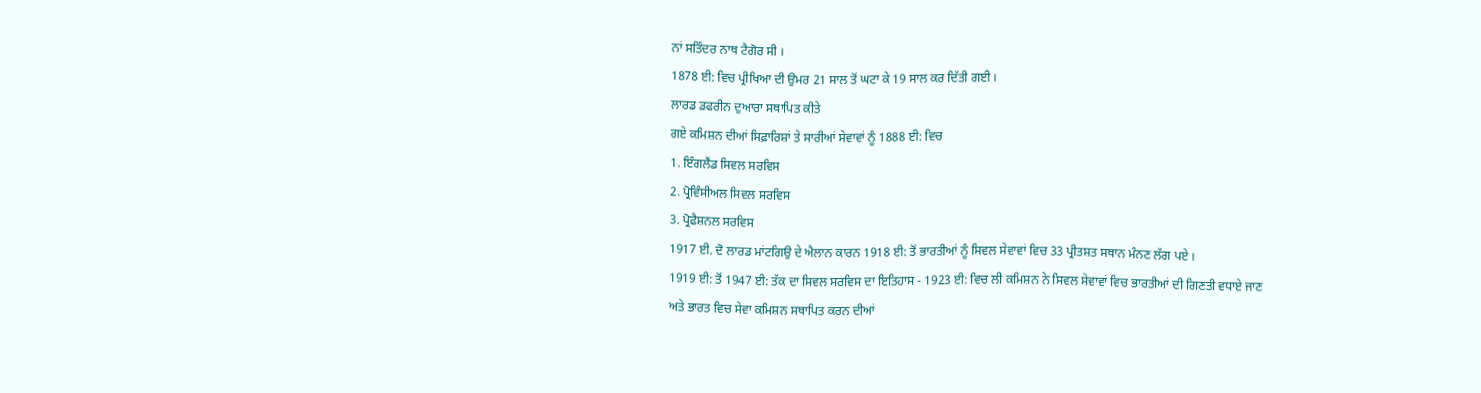ਨਾਂ ਸਤਿੰਦਰ ਨਾਥ ਟੈਗੋਰ ਸੀ ।
1878 ਈ: ਵਿਚ ਪ੍ਰੀਖਿਆ ਦੀ ਉਮਰ 21 ਸਾਲ ਤੋਂ ਘਟਾ ਕੇ 19 ਸਾਲ ਕਰ ਦਿੱਤੀ ਗਈ ।
ਲਾਰਡ ਡਫਰੀਨ ਦੁਆਰਾ ਸਥਾਪਿਤ ਕੀਤੇ
ਗਏ ਕਮਿਸ਼ਨ ਦੀਆਂ ਸਿਫ਼ਾਰਿਸ਼ਾਂ ਤੇ ਸਾਰੀਆਂ ਸੇਵਾਵਾਂ ਨੂੰ 1888 ਈ: ਵਿਚ
1. ਇੰਗਲੈਂਡ ਸਿਵਲ ਸਰਵਿਸ
2. ਪ੍ਰੋਵਿੰਸੀਅਲ ਸਿਵਲ ਸਰਵਿਸ
3. ਪ੍ਰੋਫੈਸ਼ਨਲ ਸਰਵਿਸ
1917 ਈ. ਦੋ ਲਾਰਡ ਮਾਂਟਗਿਉ ਦੇ ਐਲਾਨ ਕਾਰਨ 1918 ਈ: ਤੋਂ ਭਾਰਤੀਆਂ ਨੂੰ ਸਿਵਲ ਸੇਵਾਵਾਂ ਵਿਚ 33 ਪ੍ਰੀਤਸ਼ਤ ਸਥਾਨ ਮੰਨਣ ਲੱਗ ਪਏ ।
1919 ਈ: ਤੋਂ 1947 ਈ: ਤੱਕ ਦਾ ਸਿਵਲ ਸਰਵਿਸ ਦਾ ਇਤਿਹਾਸ - 1923 ਈ: ਵਿਚ ਲੀ ਕਮਿਸ਼ਨ ਨੇ ਸਿਵਲ ਸੇਵਾਵਾਂ ਵਿਚ ਭਾਰਤੀਆਂ ਦੀ ਗਿਣਤੀ ਵਧਾਏ ਜਾਣ
ਅਤੇ ਭਾਰਤ ਵਿਚ ਸੇਵਾ ਕਮਿਸ਼ਨ ਸਥਾਪਿਤ ਕਰਨ ਦੀਆਂ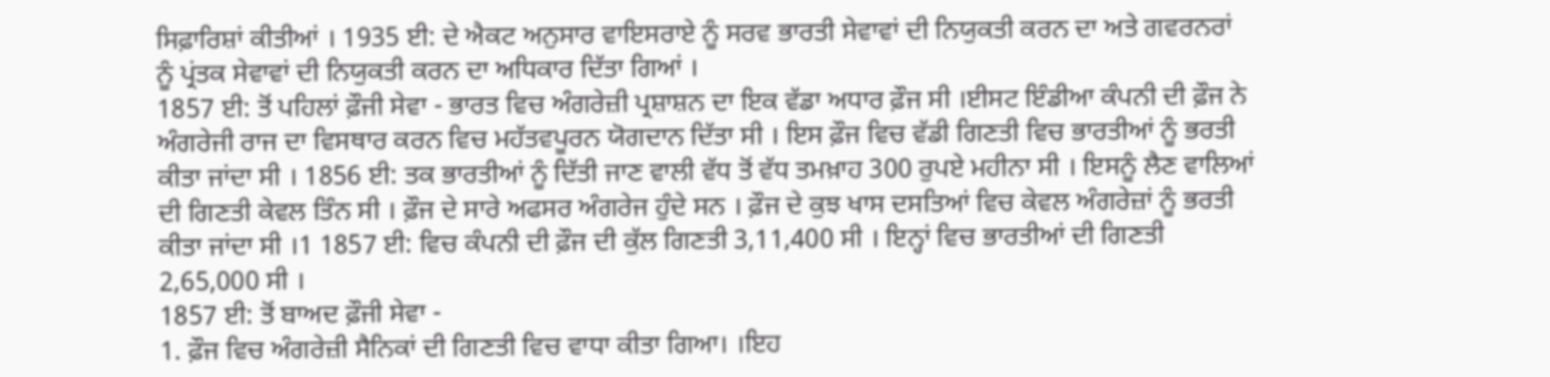ਸਿਫ਼ਾਰਿਸ਼ਾਂ ਕੀਤੀਆਂ । 1935 ਈ: ਦੇ ਐਕਟ ਅਨੁਸਾਰ ਵਾਇਸਰਾਏ ਨੂੰ ਸਰਵ ਭਾਰਤੀ ਸੇਵਾਵਾਂ ਦੀ ਨਿਯੁਕਤੀ ਕਰਨ ਦਾ ਅਤੇ ਗਵਰਨਰਾਂ ਨੂੰ ਪ੍ਰਂਤਕ ਸੇਵਾਵਾਂ ਦੀ ਨਿਯੁਕਤੀ ਕਰਨ ਦਾ ਅਧਿਕਾਰ ਦਿੱਤਾ ਗਿਆਂ ।
1857 ਈ: ਤੋਂ ਪਹਿਲਾਂ ਫ਼ੌਜੀ ਸੇਵਾ - ਭਾਰਤ ਵਿਚ ਅੰਗਰੇਜ਼ੀ ਪ੍ਰਸ਼ਾਸ਼ਨ ਦਾ ਇਕ ਵੱਡਾ ਅਧਾਰ ਫ਼ੌਜ ਸੀ ।ਈਸਟ ਇੰਡੀਆ ਕੰਪਨੀ ਦੀ ਫ਼ੌਜ ਨੇ ਅੰਗਰੇਜੀ ਰਾਜ ਦਾ ਵਿਸਥਾਰ ਕਰਨ ਵਿਚ ਮਹੱਤਵਪੂਰਨ ਯੋਗਦਾਨ ਦਿੱਤਾ ਸੀ । ਇਸ ਫ਼ੌਜ ਵਿਚ ਵੱਡੀ ਗਿਣਤੀ ਵਿਚ ਭਾਰਤੀਆਂ ਨੂੰ ਭਰਤੀ ਕੀਤਾ ਜਾਂਦਾ ਸੀ । 1856 ਈ: ਤਕ ਭਾਰਤੀਆਂ ਨੂੰ ਦਿੱਤੀ ਜਾਣ ਵਾਲੀ ਵੱਧ ਤੋਂ ਵੱਧ ਤਮਖ਼ਾਹ 300 ਰੁਪਏ ਮਹੀਨਾ ਸੀ । ਇਸਨੂੰ ਲੈਣ ਵਾਲਿਆਂ ਦੀ ਗਿਣਤੀ ਕੇਵਲ ਤਿੰਨ ਸੀ । ਫ਼ੌਜ ਦੇ ਸਾਰੇ ਅਫਸਰ ਅੰਗਰੇਜ ਹੁੰਦੇ ਸਨ । ਫ਼ੌਜ ਦੇ ਕੁਝ ਖਾਸ ਦਸਤਿਆਂ ਵਿਚ ਕੇਵਲ ਅੰਗਰੇਜ਼ਾਂ ਨੂੰ ਭਰਤੀ ਕੀਤਾ ਜਾਂਦਾ ਸੀ ।1 1857 ਈ: ਵਿਚ ਕੰਪਨੀ ਦੀ ਫ਼ੌਜ ਦੀ ਕੁੱਲ ਗਿਣਤੀ 3,11,400 ਸੀ । ਇਨ੍ਹਾਂ ਵਿਚ ਭਾਰਤੀਆਂ ਦੀ ਗਿਣਤੀ 2,65,000 ਸੀ ।
1857 ਈ: ਤੋਂ ਬਾਅਦ ਫ਼ੌਜੀ ਸੇਵਾ -
1. ਫ਼ੌਜ ਵਿਚ ਅੰਗਰੇਜ਼ੀ ਸੈਨਿਕਾਂ ਦੀ ਗਿਣਤੀ ਵਿਚ ਵਾਧਾ ਕੀਤਾ ਗਿਆ। ।ਇਹ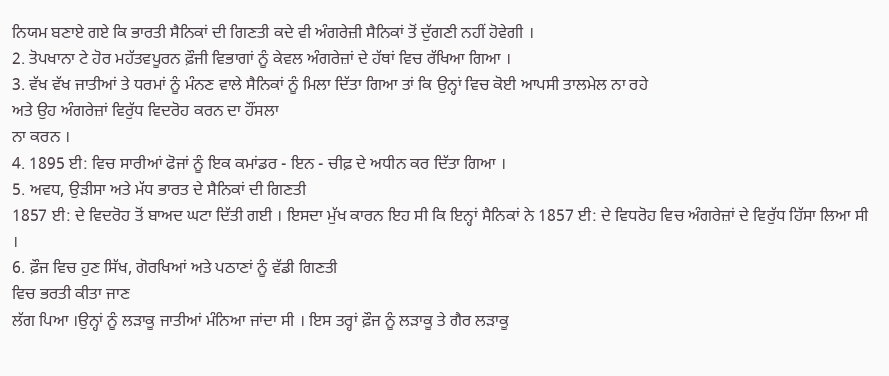ਨਿਯਮ ਬਣਾਏ ਗਏ ਕਿ ਭਾਰਤੀ ਸੈਨਿਕਾਂ ਦੀ ਗਿਣਤੀ ਕਦੇ ਵੀ ਅੰਗਰੇਜ਼ੀ ਸੈਨਿਕਾਂ ਤੋਂ ਦੁੱਗਣੀ ਨਹੀਂ ਹੋਵੇਗੀ ।
2. ਤੋਪਖਾਨਾ ਟੇ ਹੋਰ ਮਹੱਤਵਪੂਰਨ ਫ਼ੌਜੀ ਵਿਭਾਗਾਂ ਨੂੰ ਕੇਵਲ ਅੰਗਰੇਜ਼ਾਂ ਦੇ ਹੱਥਾਂ ਵਿਚ ਰੱਖਿਆ ਗਿਆ ।
3. ਵੱਖ ਵੱਖ ਜਾਤੀਆਂ ਤੇ ਧਰਮਾਂ ਨੂੰ ਮੰਨਣ ਵਾਲੇ ਸੈਨਿਕਾਂ ਨੂੰ ਮਿਲਾ ਦਿੱਤਾ ਗਿਆ ਤਾਂ ਕਿ ਉਨ੍ਹਾਂ ਵਿਚ ਕੋਈ ਆਪਸੀ ਤਾਲਮੇਲ ਨਾ ਰਹੇ
ਅਤੇ ਉਹ ਅੰਗਰੇਜ਼ਾਂ ਵਿਰੁੱਧ ਵਿਦਰੋਹ ਕਰਨ ਦਾ ਹੌਂਸਲਾ
ਨਾ ਕਰਨ ।
4. 1895 ਈ: ਵਿਚ ਸਾਰੀਆਂ ਫੋਜਾਂ ਨੂੰ ਇਕ ਕਮਾਂਡਰ - ਇਨ - ਚੀਫ਼ ਦੇ ਅਧੀਨ ਕਰ ਦਿੱਤਾ ਗਿਆ ।
5. ਅਵਧ, ਉੜੀਸਾ ਅਤੇ ਮੱਧ ਭਾਰਤ ਦੇ ਸੈਨਿਕਾਂ ਦੀ ਗਿਣਤੀ
1857 ਈ: ਦੇ ਵਿਦਰੋਹ ਤੋਂ ਬਾਅਦ ਘਟਾ ਦਿੱਤੀ ਗਈ । ਇਸਦਾ ਮੁੱਖ ਕਾਰਨ ਇਹ ਸੀ ਕਿ ਇਨ੍ਹਾਂ ਸੈਨਿਕਾਂ ਨੇ 1857 ਈ: ਦੇ ਵਿਧਰੋਹ ਵਿਚ ਅੰਗਰੇਜ਼ਾਂ ਦੇ ਵਿਰੁੱਧ ਹਿੱਸਾ ਲਿਆ ਸੀ ।
6. ਫ਼ੌਜ ਵਿਚ ਹੁਣ ਸਿੱਖ, ਗੋਰਖਿਆਂ ਅਤੇ ਪਠਾਣਾਂ ਨੂੰ ਵੱਡੀ ਗਿਣਤੀ
ਵਿਚ ਭਰਤੀ ਕੀਤਾ ਜਾਣ
ਲੱਗ ਪਿਆ ।ਉਨ੍ਹਾਂ ਨੂੰ ਲੜਾਕੂ ਜਾਤੀਆਂ ਮੰਨਿਆ ਜਾਂਦਾ ਸੀ । ਇਸ ਤਰ੍ਹਾਂ ਫ਼ੌਜ ਨੂੰ ਲੜਾਕੂ ਤੇ ਗੈਰ ਲੜਾਕੂ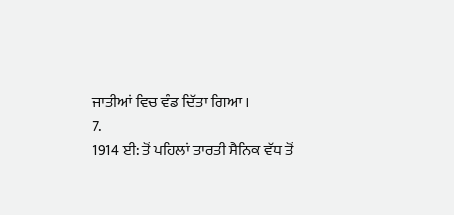ਜਾਤੀਆਂ ਵਿਚ ਵੰਡ ਦਿੱਤਾ ਗਿਆ ।
7.
1914 ਈ: ਤੋਂ ਪਹਿਲਾਂ ਤਾਰਤੀ ਸੈਨਿਕ ਵੱਧ ਤੋਂ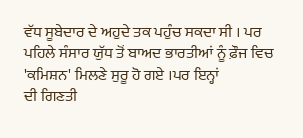ਵੱਧ ਸੂਬੇਦਾਰ ਦੇ ਅਹੁਦੇ ਤਕ ਪਹੁੰਚ ਸਕਦਾ ਸੀ । ਪਰ
ਪਹਿਲੇ ਸੰਸਾਰ ਯੁੱਧ ਤੋਂ ਬਾਅਦ ਭਾਰਤੀਆਂ ਨੂੰ ਫ਼ੌਜ ਵਿਚ 'ਕਮਿਸ਼ਨ' ਮਿਲਣੇ ਸੁਰੂ ਹੋ ਗਏ ।ਪਰ ਇਨ੍ਹਾਂ
ਦੀ ਗਿਣਤੀ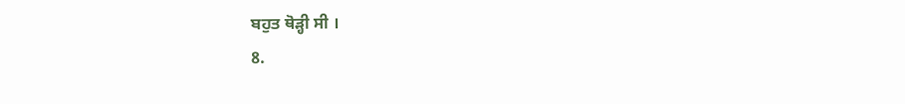ਬਹੁਤ ਥੋੜ੍ਹੀ ਸੀ ।
8.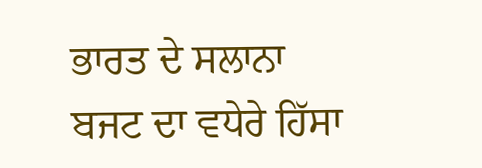ਭਾਰਤ ਦੇ ਸਲਾਨਾ ਬਜਟ ਦਾ ਵਧੇਰੇ ਹਿੱਸਾ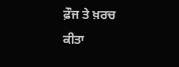ਫ਼ੌਜ ਤੇ ਖ਼ਰਚ ਕੀਤਾ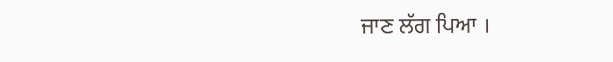ਜਾਣ ਲੱਗ ਪਿਆ ।